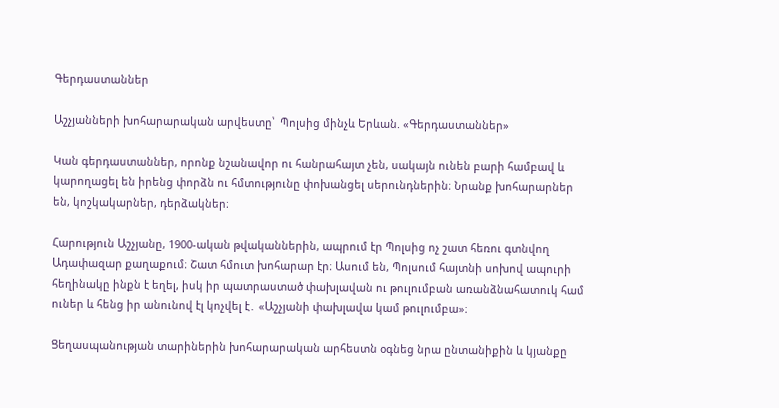Գերդաստաններ

Աշչյանների խոհարարական արվեստը՝  Պոլսից մինչև Երևան. «Գերդաստաններ»

Կան գերդաստաններ, որոնք նշանավոր ու հանրահայտ չեն, սակայն ունեն բարի համբավ և կարողացել են իրենց փորձն ու հմտությունը փոխանցել սերունդներին։ Նրանք խոհարարներ են, կոշկակարներ, դերձակներ։

Հարություն Աշչյանը, 1900-ական թվականներին, ապրում էր Պոլսից ոչ շատ հեռու գտնվող Ադափազար քաղաքում։ Շատ հմուտ խոհարար էր։ Ասում են, Պոլսում հայտնի սոխով ապուրի հեղինակը ինքն է եղել, իսկ իր պատրաստած փախլավան ու թուլումբան առանձնահատուկ համ ուներ և հենց իր անունով էլ կոչվել է․ «Աշչյանի փախլավա կամ թուլումբա»։

Ցեղասպանության տարիներին խոհարարական արհեստն օգնեց նրա ընտանիքին և կյանքը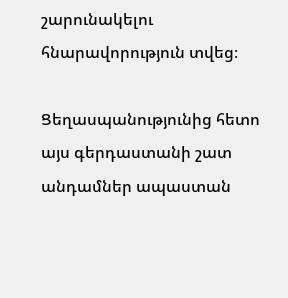շարունակելու հնարավորություն տվեց։

Ցեղասպանությունից հետո այս գերդաստանի շատ անդամներ ապաստան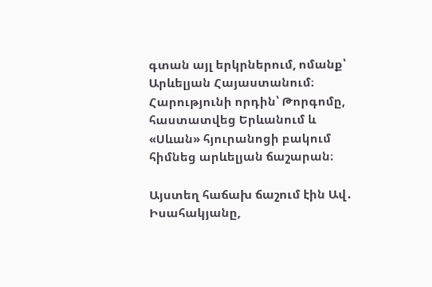գտան այլ երկրներում, ոմանք՝ Արևելյան Հայաստանում։ Հարությունի որդին՝ Թորգոմը, հաստատվեց Երևանում և «Սևան» հյուրանոցի բակում հիմնեց արևելյան ճաշարան։

Այստեղ հաճախ ճաշում էին Ավ․ Իսահակյանը,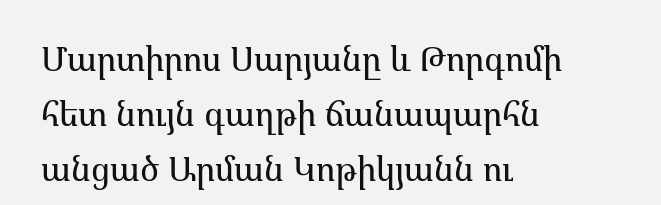Մարտիրոս Սարյանը և Թորգոմի հետ նույն գաղթի ճանապարհն անցած Արման Կոթիկյանն ու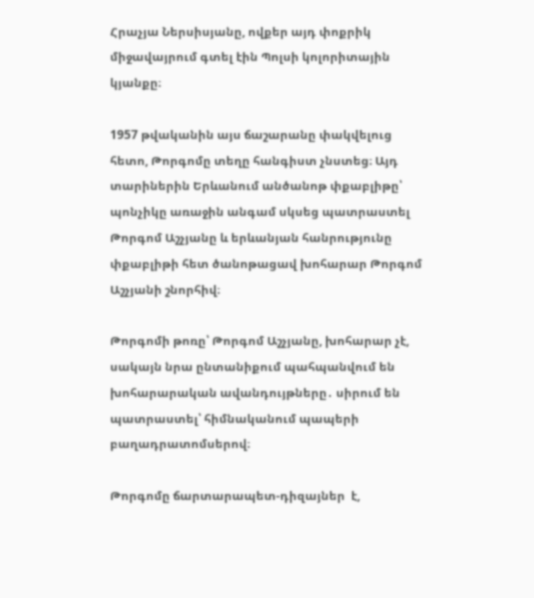Հրաչյա Ներսիսյանը, ովքեր այդ փոքրիկ միջավայրում գտել էին Պոլսի կոլորիտային կյանքը։

1957 թվականին այս ճաշարանը փակվելուց հետո, Թորգոմը տեղը հանգիստ չնստեց։ Այդ տարիներին Երևանում անծանոթ փքաբլիթը՝ պոնչիկը առաջին անգամ սկսեց պատրաստել Թորգոմ Աշչյանը և երևանյան հանրությունը փքաբլիթի հետ ծանոթացավ խոհարար Թորգոմ Աշչյանի շնորհիվ։

Թորգոմի թոռը՝ Թորգոմ Աշչյանը, խոհարար չէ, սակայն նրա ընտանիքում պահպանվում են խոհարարական ավանդույթները․ սիրում են պատրաստել՝ հիմնականում պապերի բաղադրատոմսերով։

Թորգոմը ճարտարապետ-դիզայներ  է,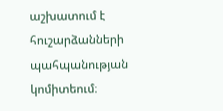աշխատում է հուշարձանների պահպանության կոմիտեում։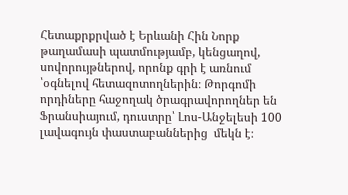Հետաքրքրված է Երևանի Հին Նորք թաղամասի պատմությամբ, կենցաղով, սովորույթներով, որոնք գրի է առնում ՝օգնելով հետազոտողներին։ Թորգոմի որդիները հաջողակ ծրագրավորողներ են Ֆրանսիայում, դուստրը՝ Լոս-Անջելեսի 100 լավագույն փաստաբաններից  մեկն է։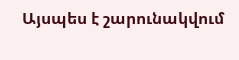Այսպես է շարունակվում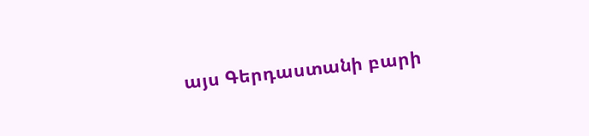այս Գերդաստանի բարի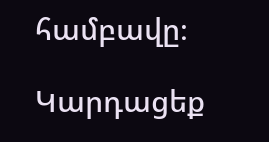համբավը։

Կարդացեք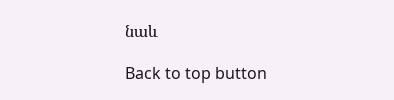նաև

Back to top button